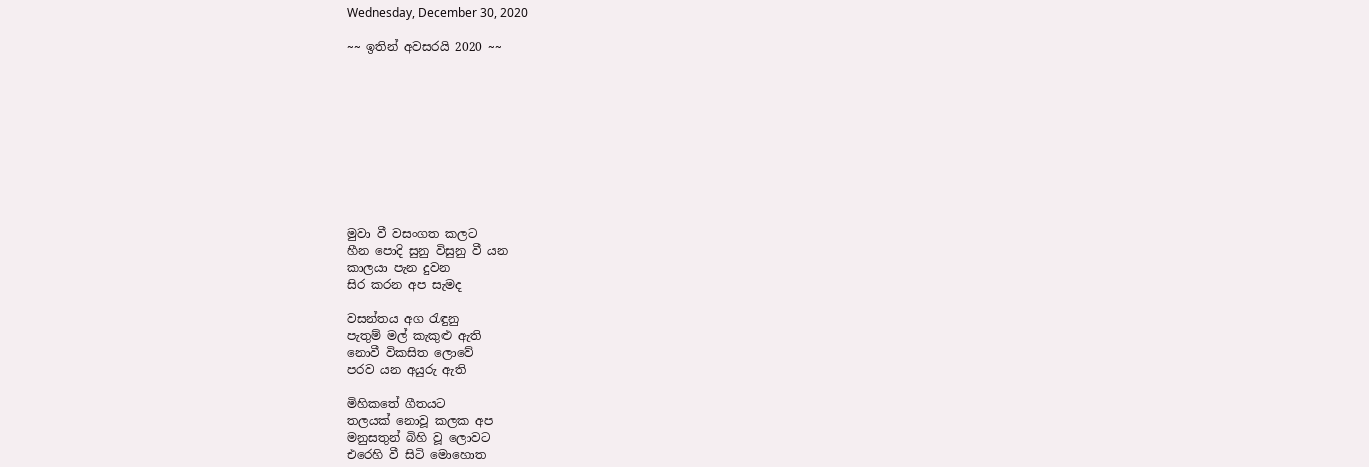Wednesday, December 30, 2020

~~ ඉතින් අවසරයි 2020 ~~










මුවා වී වසංගත කලට
හීන පොදි සුනු විසුනු වී යන
කාලයා පැන දුවන
සිර කරන අප සැමද

වසන්තය අග රැඳුනු
පැතුම් මල් කැකුළු ඇති
නොවී විකසිත ලොවේ
පරව යන අයුරු ඇති

මිහිකතේ ගීතයට
තලයක් නොවූ කලක අප
මනුසතුන් බිහි වූ ලොවට
එරෙහි වී සිටි මොහොත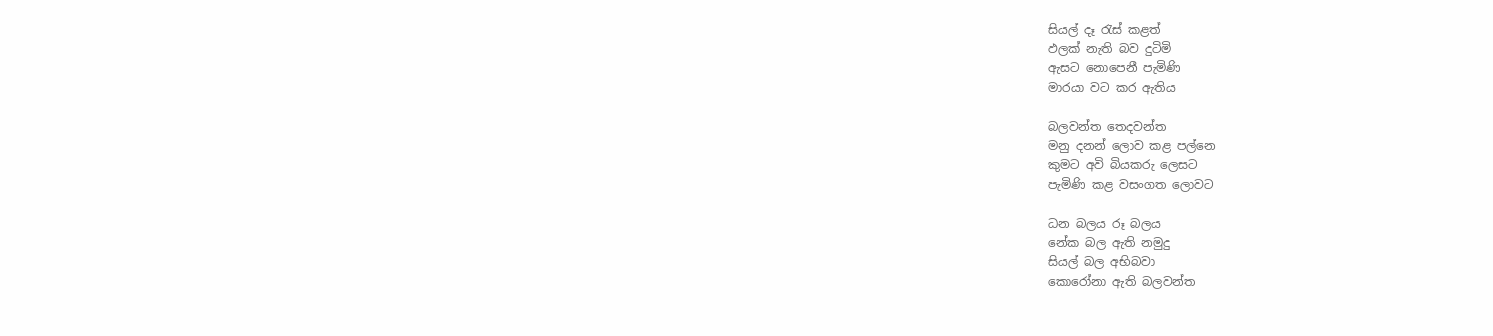සියල් දෑ රැස් කළත්
ඵලක් නැති බව දුටිමි
ඇසට නොපෙනී පැමිණි
මාරයා වට කර ඇතිය

බලවන්ත තෙදවන්ත
මනු දනන් ලොව කළ පල්නෙ
කුමට අවි බියකරු ලෙසට
පැමිණි කළ වසංගත ලොවට

ධන බලය රූ බලය
නේක බල ඇති නමුදු
සියල් බල අභිබවා
කොරෝනා ඇති බලවන්ත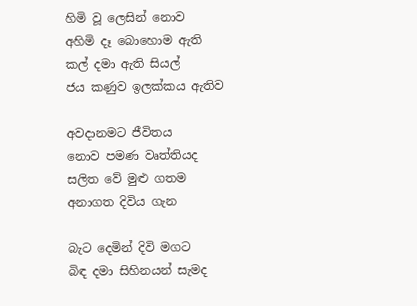හිමි වූ ලෙසින් නොව
අහිමි දෑ බොහොම ඇති
කල් දමා ඇති සියල්
ජය කණුව ඉලක්කය ඇතිව

අවදානමට ජීවිතය
නොව පමණ වෘත්තියද
සලිත වේ මුළු ගතම
අනාගත දිවිය ගැන

බැට දෙමින් දිවි මගට
බිඳ දමා සිහිනයන් සැමද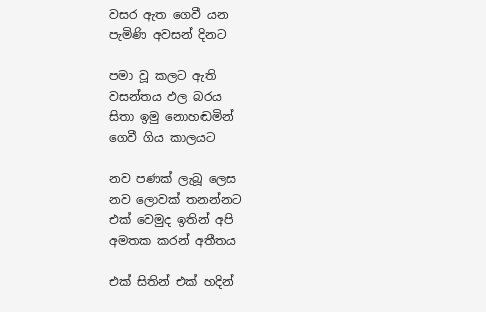වසර ඇත ගෙවී යන
පැමිණි අවසන් දිනට

පමා වූ කලට ඇති
වසන්තය ඵල බරය
සිතා ඉමු නොහඬමින්
ගෙවී ගිය කාලයට

නව පණක් ලැබූ ලෙස
නව ලොවක් තනන්නට
එක් වෙමුද ඉතින් අපි
අමතක කරන් අතීතය

එක් සිතින් එක් හදින්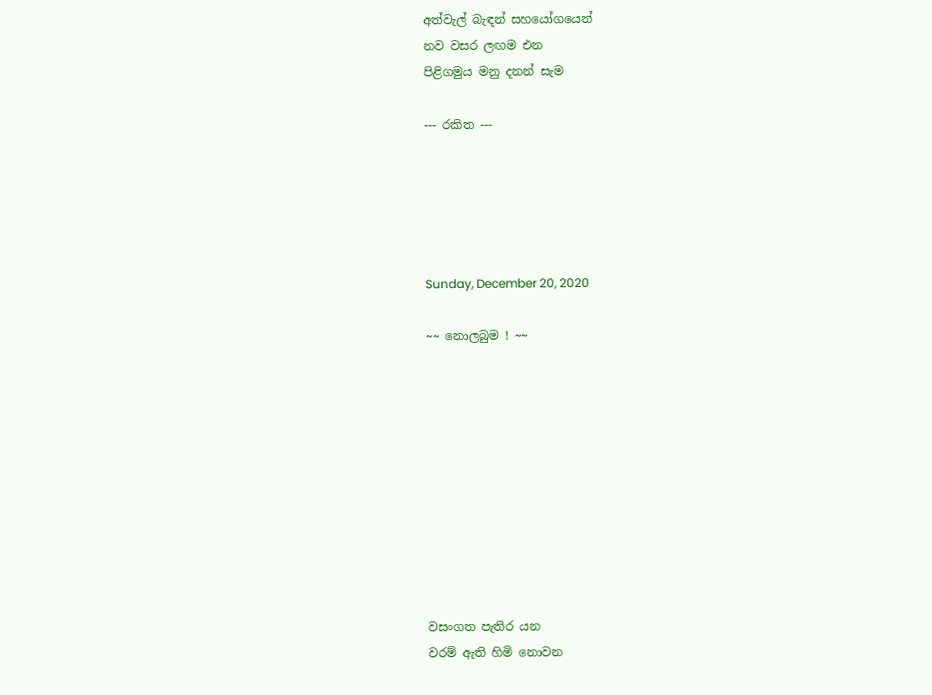අත්වැල් බැඳන් සහයෝගයෙන්
නව වසර ලඟම එන
පිළිගමුය මනු දනන් සැම

--- රකිත ---





Sunday, December 20, 2020

~~ නොලබුම ! ~~










වසංගත පැතිර යන
වරම් ඇති හිමි නොවන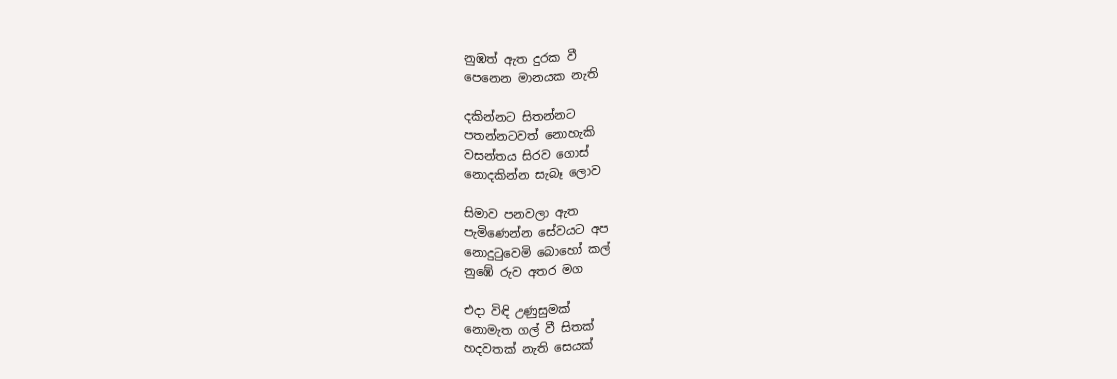නුඹත් ඇත දුරක වී
පෙනෙන මානයක නැති

දකින්නට සිතන්නට
පතන්නටවත් නොහැකි
වසන්තය සිරව ගොස්
නොදකින්න සැබෑ ලොව

සිමාව පනවලා ඇත
පැමිණෙන්න සේවයට අප
නොදුටුවෙමි බොහෝ කල්
නුඹේ රුව අතර මග

එදා විඳි උණුසුමක්
නොමැත ගල් වී සිතක්
හදවතක් නැති සෙයක්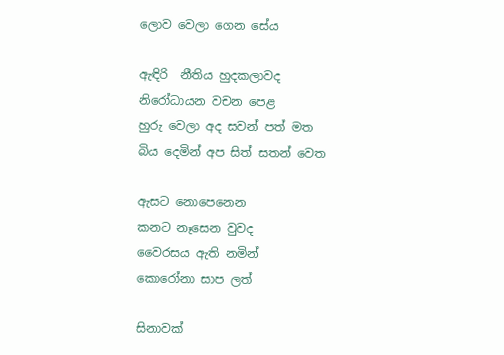ලොව වෙලා ගෙන සේය

ඇඳිරි  නීතිය හුදකලාවද
නිරෝධායන වචන පෙළ
හුරු වෙලා අද සවන් පත් මත
බිය දෙමින් අප සිත් සතන් වෙත

ඇසට නොපෙනෙන
කනට නෑසෙන වුවද
වෛරසය ඇති නමින්
කොරෝනා සාප ලත්

සිනාවක්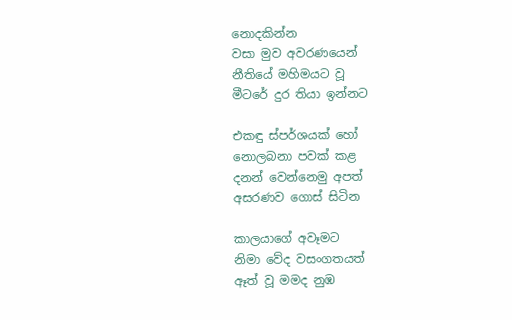නොදකින්න
වසා මුව අවරණයෙන්
නීතියේ මහිමයට වූ
මීටරේ දුර තියා ඉන්නට

එකඳු ස්පර්ශයක් හෝ
නොලබනා පවක් කළ
දනන් වෙන්නෙමු අපත්
අසරණව ගොස් සිටින

කාලයාගේ අවෑමට
නිමා වේද වසංගතයත්
ඈත් වූ මමද නුඹ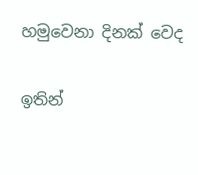හමුවෙනා දිනක් වෙද

ඉතින්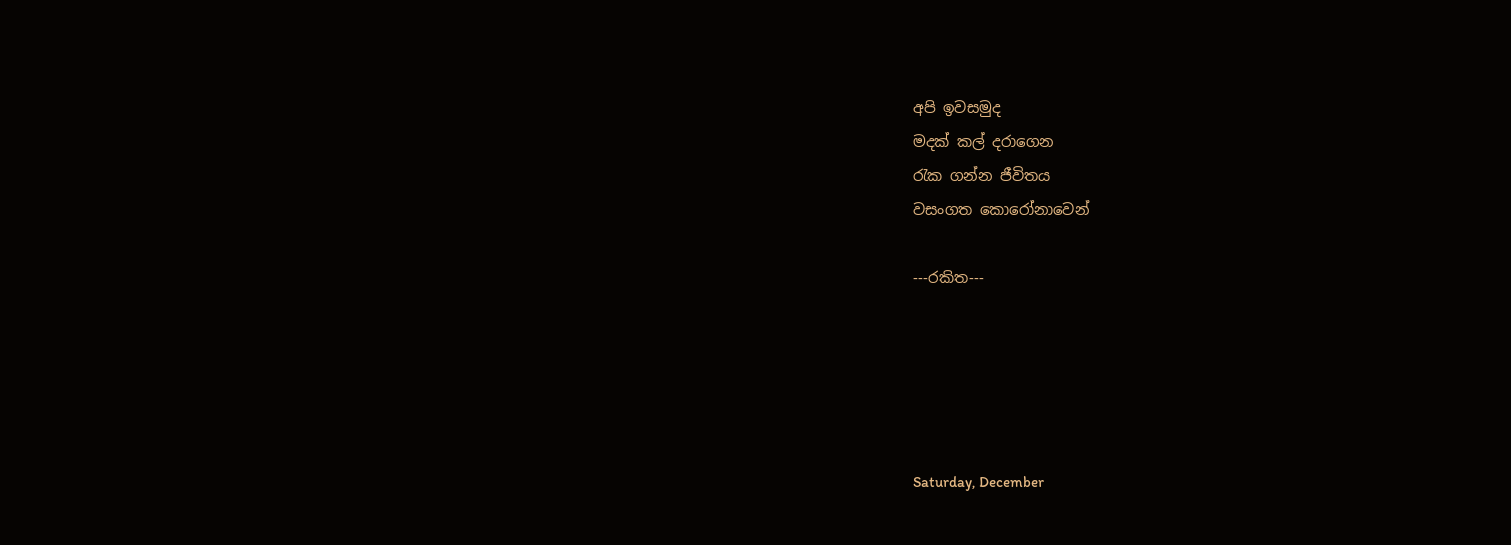අපි ඉවසමුද
මදක් කල් දරාගෙන
රැක ගන්න ජීවිතය
වසංගත කොරෝනාවෙන්

---රකිත---





Saturday, December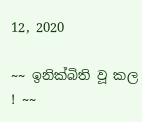12, 2020

~~ ඉනික්බිති වූ කල ! ~~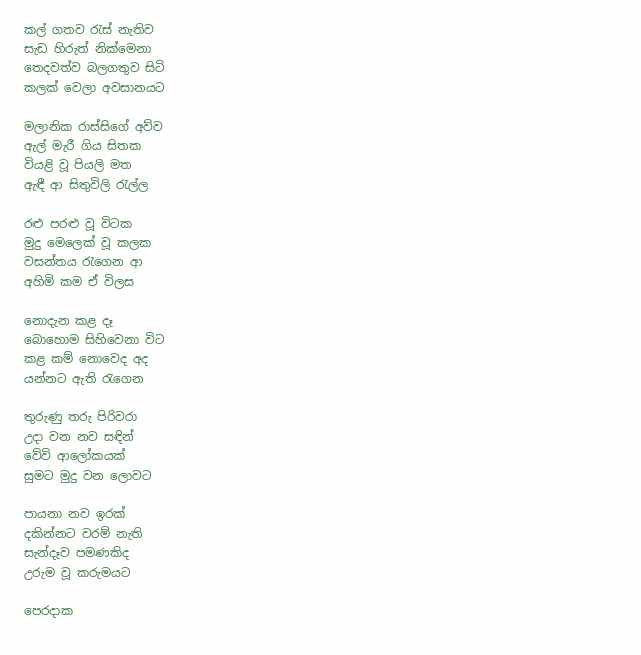කල් ගතව රැස් නැතිව
සැඩ හිරුත් නික්මෙනා
තෙදවත්ව බලගතුව සිටි
කලක් වෙලා අවසානයට

මලානික රාස්සිගේ අව්ව
ඇල් මැරී ගිය සිතක
වියළි වූ පියලි මත
ඇඳී ආ සිතුවිලි රැල්ල

රළු පරළු වූ විටක
මුදු මෙලෙක් වූ කලක
වසන්තය රැගෙන ආ
අහිමි කම ඒ විලස

නොදැන කළ දෑ
බොහොම සිහිවෙනා විට
කළ කම් නොවෙද අද
යන්නට ඇති රැගෙන

තුරුණු තරු පිරිවරා
උදා වන නව සඳින්
වේවි ආලෝකයක්
සුමට මුදු වන ලොවට

පායනා නව ඉරක්
දකින්නට වරම් නැති
සැන්දෑව පමණකිද
උරුම වූ කරුමයට

පෙරදාක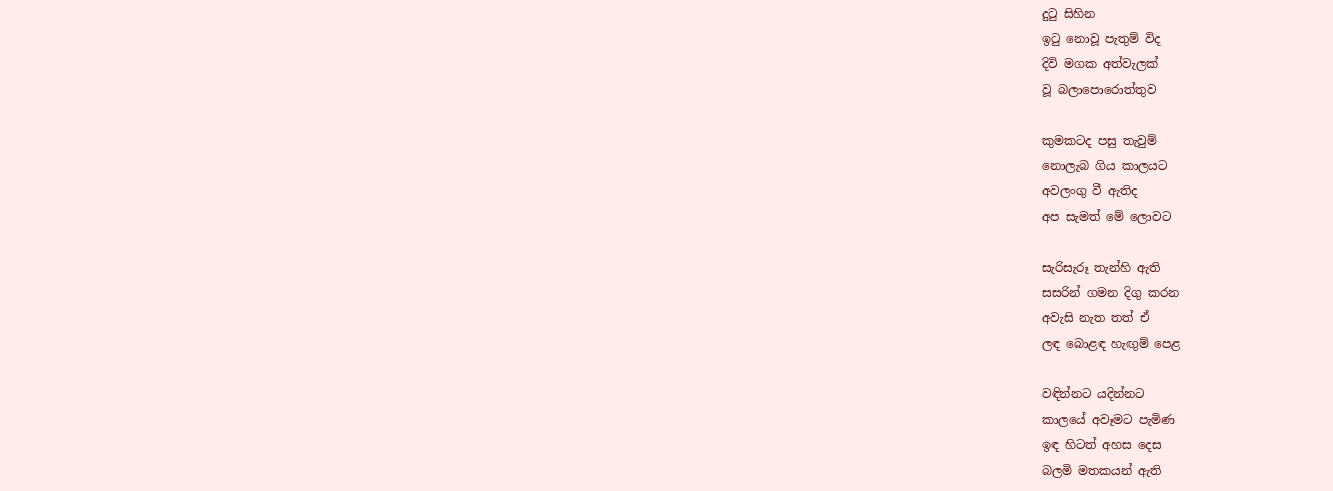දුටු සිහින
ඉටු නොවූ පැතුම් විද
දිවි මගක අත්වැලක්
වූ බලාපොරොත්තුව

කුමකටද පසු තැවුම්
නොලැබ ගිය කාලයට
අවලංගු වී ඇතිද
අප සැමත් මේ ලොවට

සැරිසැරූ තැන්හි ඇති
සසරින් ගමන දිගු කරන
අවැසි නැත තත් ඒ
ලඳ බොළඳ හැඟුම් පෙළ

වඳින්නට යදින්නට
කාලයේ අවෑමට පැමිණ
ඉඳ හිටත් අහස දෙස
බලමි මතකයන් ඇති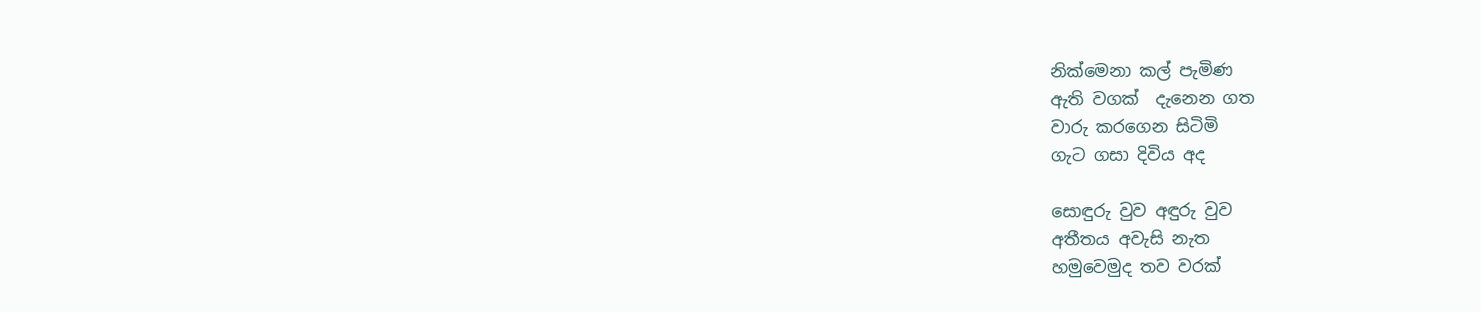නික්මෙනා කල් පැමිණ
ඇති වගක්  දැනෙන ගත
වාරු කරගෙන සිටිමි
ගැට ගසා දිවිය අද

සොඳුරු වුව අඳුරු වුව
අතීතය අවැසි නැත
හමුවෙමුද තව වරක්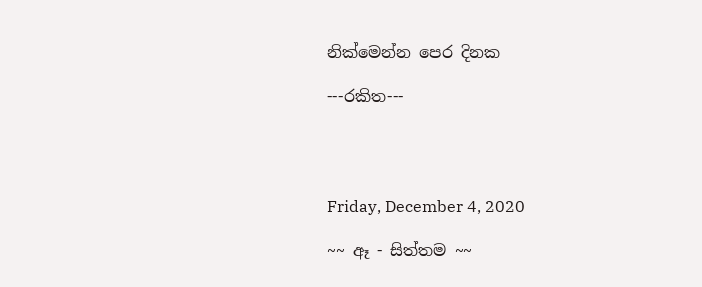නික්මෙන්න පෙර දිනක

---රකිත---




Friday, December 4, 2020

~~ ඈ - සිත්තම ~~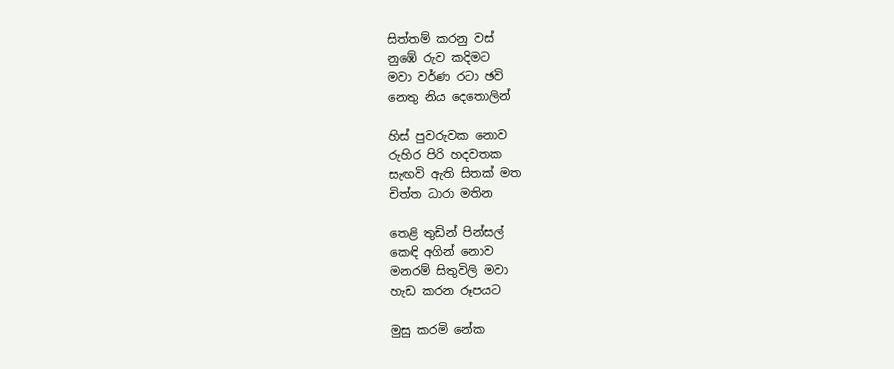සිත්තම් කරනු වස්
නුඹේ රුව කදිමට
මවා වර්ණ රටා ඡවි
නෙතු නිය දෙතොලින්

හිස් පුවරුවක නොව
රුහිර පිරි හදවතක
සැඟවි ඇති සිතක් මත
චිත්ත ධාරා මතින

තෙළි තුඩින් පින්සල්
කෙඳි අගින් නොව
මනරම් සිතුවිලි මවා
හැඩ කරන රූපයට

මුසු කරමි නේක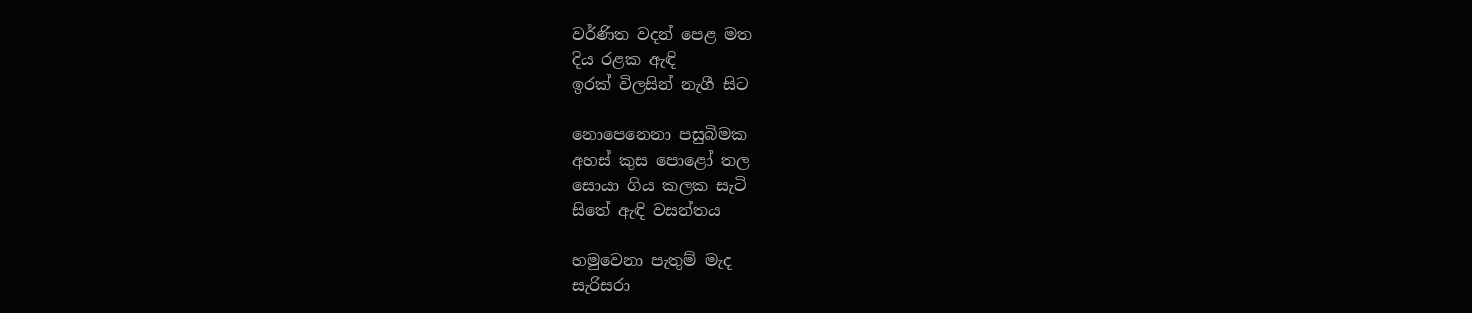වර්ණිත වදන් පෙළ මත
දිය රළක ඇඳි
ඉරක් විලසින් නැගී සිට

නොපෙනෙනා පසුබිමක
අහස් කුස පොළෝ තල
සොයා ගිය කලක සැටි
සිතේ ඇඳි වසන්තය

හමුවෙනා පැතුම් මැද
සැරිසරා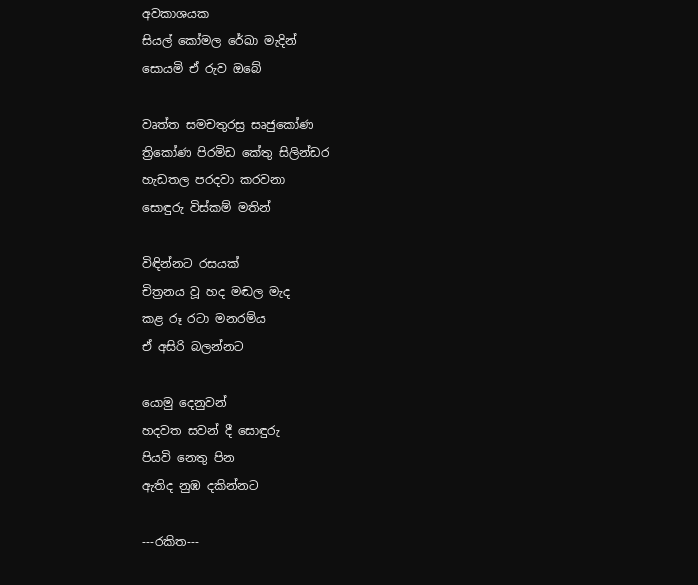අවකාශයක
සියල් කෝමල රේඛා මැදින්
සොයමි ඒ රුව ඔබේ

වෘත්ත සමචතුරස්‍ර සෘජුකෝණ
ත්‍රිකෝණ පිරමිඩ කේතු සිලින්ඩර
හැඩතල පරදවා කරවනා
සොඳුරු විස්කම් මතින්

විඳින්නට රසයක්
චිත්‍රනය වූ හද මඬල මැද
කළ රූ රටා මනරම්ය
ඒ අසිරි බලන්නට

යොමු දෙනුවන්
හදවත සවන් දී සොඳුරු
පියවි නෙතු පින
ඇතිද නුඹ දකින්නට

---රකිත---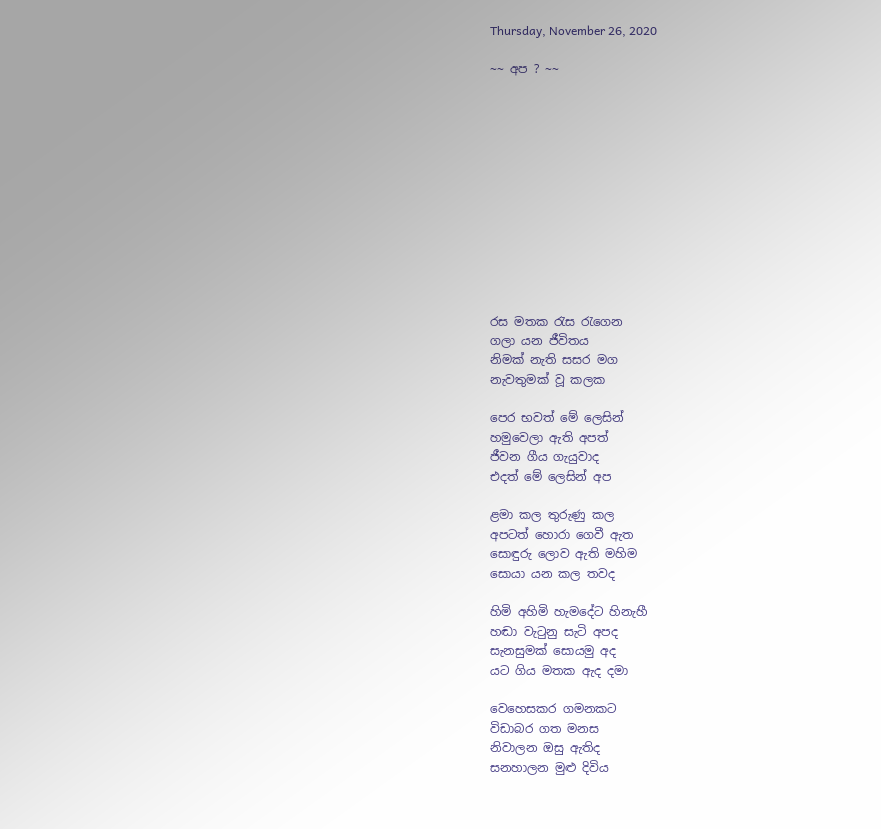Thursday, November 26, 2020

~~ අප ? ~~












රස මතක රැස රැගෙන
ගලා යන ජීවිතය
නිමක් නැති සසර මග
නැවතුමක් වූ කලක

පෙර භවත් මේ ලෙසින්
හමුවෙලා ඇති අපත්
ජීවන ගීය ගැයුවාද
එදත් මේ ලෙසින් අප

ළමා කල තුරුණු කල
අපටත් හොරා ගෙවී ඇත
සොඳුරු ලොව ඇති මහිම
සොයා යන කල තවද

හිමි අහිමි හැමදේට හිනැහී
හඬා වැටුනු සැටි අපද
සැනසුමක් සොයමු අද
යට ගිය මතක ඇද දමා

වෙහෙසකර ගමනකට
විඩාබර ගත මනස
නිවාලන ඔසු ඇතිද
සනහාලන මුළු දිවිය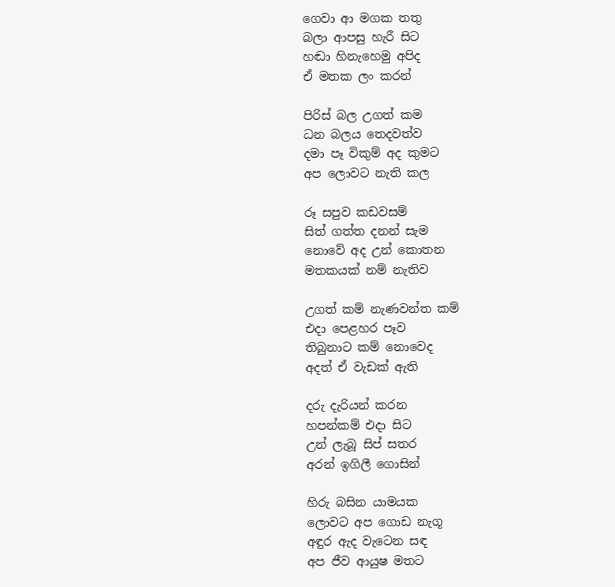ගෙවා ආ මගක තතු
බලා ආපසු හැරී සිට
හඬා හිනැහෙමු අපිද
ඒ මතක ලං කරන්

පිරිස් බල උගත් කම
ධන බලය තෙදවත්ව
දමා පෑ විකුම් අද කුමට
අප ලොවට නැති කල

රූ සපුව කඩවසම්
සිත් ගත්ත දනන් සැම
නොවේ අද උන් කොතන
මතකයක් නම් නැතිව

උගත් කම් නැණවන්ත කම්
එදා පෙළහර පෑව
තිබුනාට කම් නොවෙද
අදත් ඒ වැඩක් ඇති

දරු දැරියන් කරන
හපන්කම් එදා සිට
උන් ලැබූ සිප් සතර
අරන් ඉගිලී ගොසින්

හිරු බසින යාමයක
ලොවට අප ගොඩ නැගූ
අඳුර ඇද වැටෙන සඳ
අප ජීව ආයුෂ මතට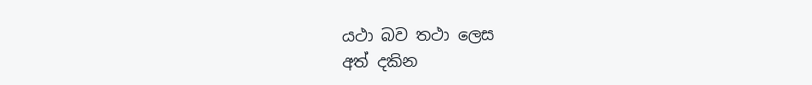යථා බව තථා ලෙස
අත් දකින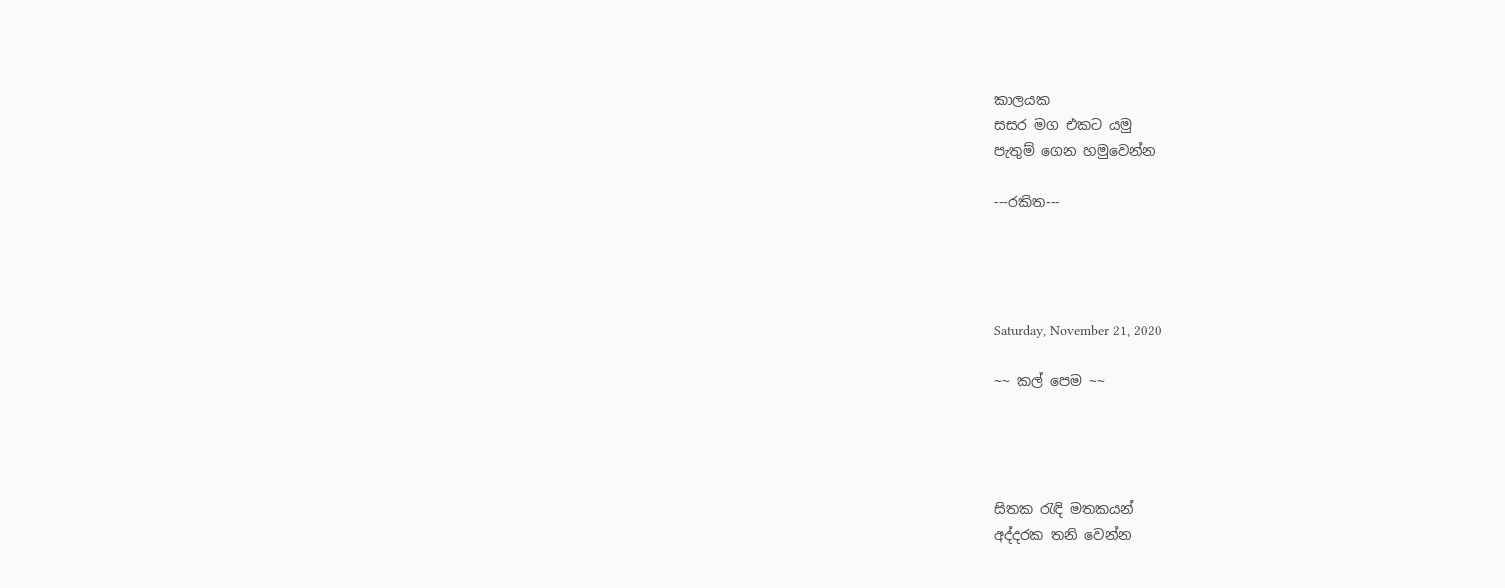කාලයක
සසර මග එකට යමු
පැතුම් ගෙන හමුවෙන්න

---රකිත---




Saturday, November 21, 2020

~~ කල් පෙම ~~




සිතක රැඳි මතකයන්
අද්දරක තනි වෙන්න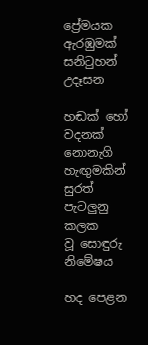ප්‍රේමයක ඇරඹුමක්
සනිටුහන් උදෑසන

හඬක් හෝ වදනක්
නොනැගි හැඟුමකින්
සුරත් පැටලුනු කලක
වූ සොඳුරු නිමේෂය

හද පෙළන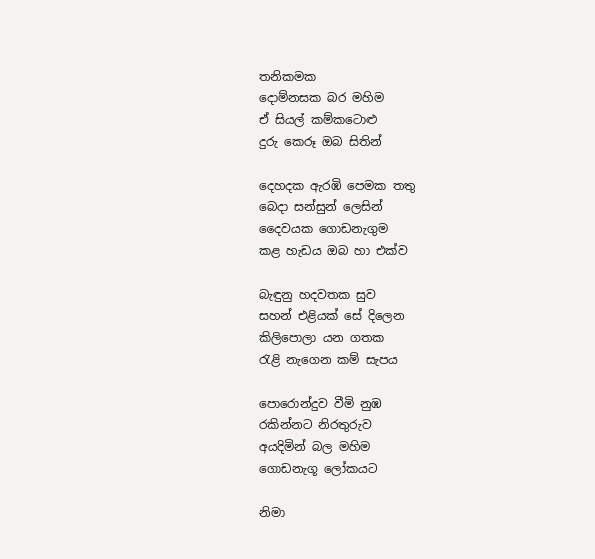තනිකමක
දොම්නසක බර මහිම
ඒ සියල් කම්කටොළු
දුරු කෙරූ ඔබ සිතින්

දෙහදක ඇරඹි පෙමක තතු
බෙදා සන්සුන් ලෙසින්
දෛවයක ගොඩනැගුම
කළ හැඩය ඔබ හා එක්ව

බැඳුනු හදවතක සුව
සහන් එළියක් සේ දිලෙන
කිලිපොලා යන ගතක
රැළි නැගෙන කම් සැපය

පොරොන්දුව වීමි නුඹ
රකින්නට නිරතුරුව
අයදිමින් බල මහිම
ගොඩනැගූ ලෝකයට

නිමා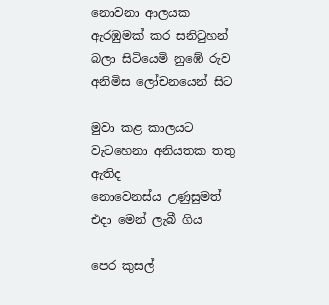නොවනා ආලයක
ඇරඹුමක් කර සනිටුහන්
බලා සිටියෙමි නුඹේ රුව
අනිමිස ලෝචනයෙන් සිට

මුවා කළ කාලයට
වැටහෙනා අනියතක තතු ඇතිද
නොවෙනස්ය උණුසුමත්
එදා මෙන් ලැබී ගිය

පෙර කුසල්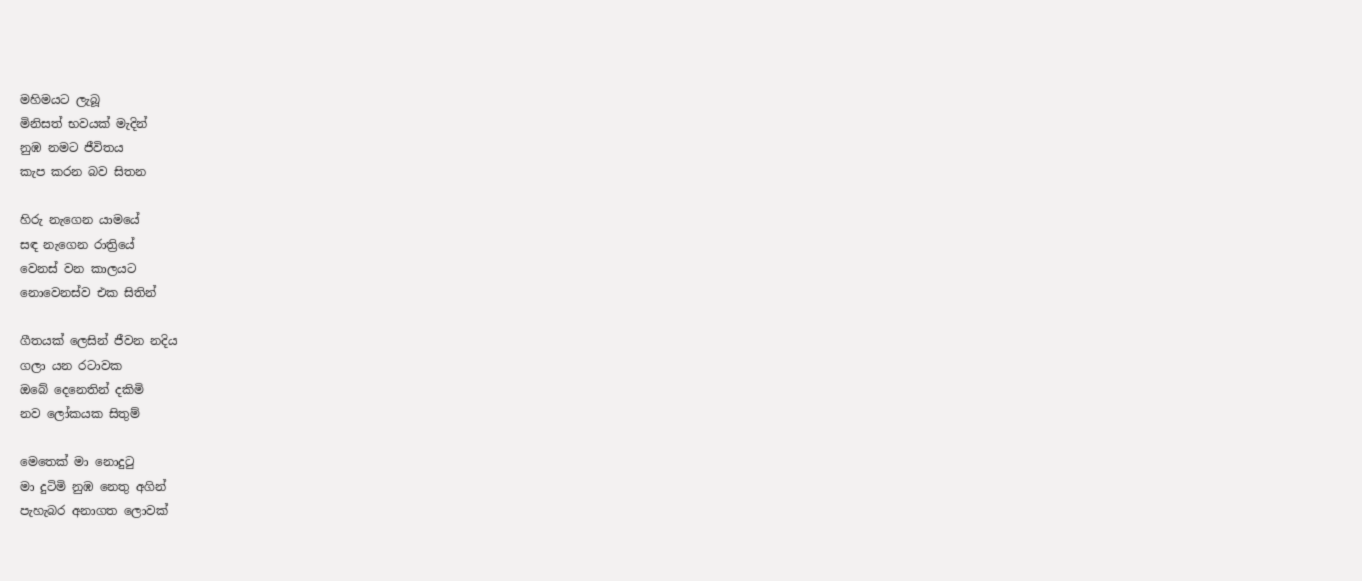මහිමයට ලැබූ
මිනිසත් භවයක් මැදින්
නුඹ නමට ජීවිතය
කැප කරන බව සිතන

හිරු නැගෙන යාමයේ
සඳ නැගෙන රාත්‍රියේ
වෙනස් වන කාලයට
නොවෙනස්ව එක සිතින්

ගීතයක් ලෙසින් ජීවන නදිය
ගලා යන රටාවක
ඔබේ දෙනෙතින් දකිමි
නව ලෝකයක සිතුම්

මෙතෙක් මා නොදුටු
මා දුටිමි නුඹ නෙතු අගින්
පැහැබර අනාගත ලොවක්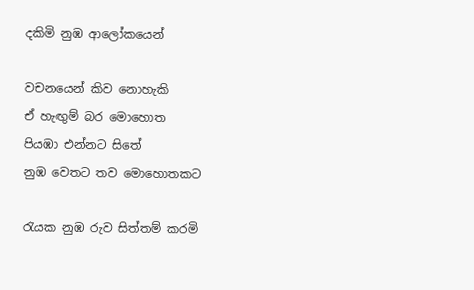දකිමි නුඹ ආලෝකයෙන්

වචනයෙන් කිව නොහැකි
ඒ හැඟුම් බර මොහොත
පියඹා එන්නට සිතේ
නුඹ වෙතට තව මොහොතකට

රැයක නුඹ රුව සිත්තම් කරමි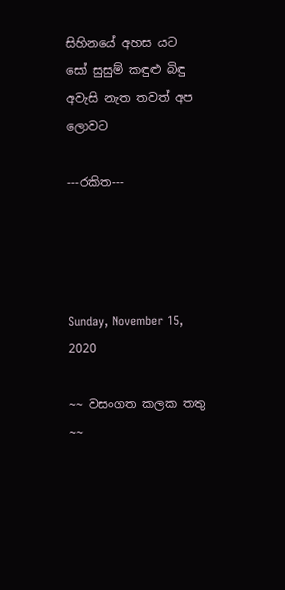සිහිනයේ අහස යට
සෝ සුසුම් කඳුළු බිඳු
අවැසි නැත තවත් අප ලොවට

---රකිත---




Sunday, November 15, 2020

~~ වසංගත කලක තතු ~~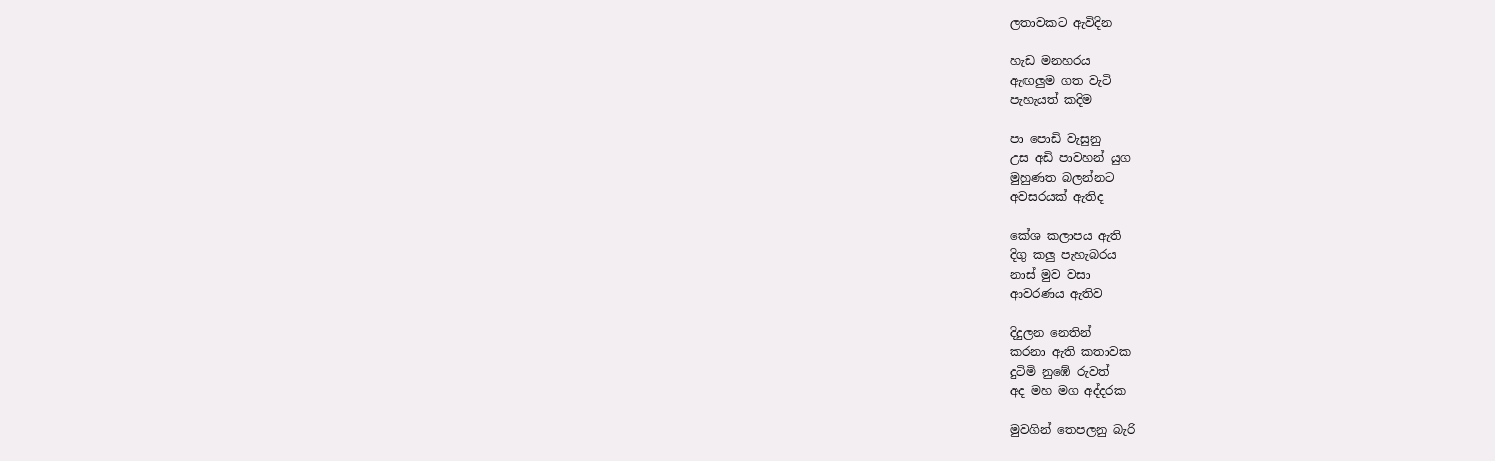ලතාවකට ඇවිදින

හැඩ මනහරය
ඇඟලුම ගත වැටි
පැහැයත් කදිම

පා පොඩි වැසුනු
උස අඩි පාවහන් යුග
මුහුණත බලන්නට
අවසරයක් ඇතිද

කේශ කලාපය ඇති
දිගු කලු පැහැබරය
නාස් මුව වසා
ආවරණය ඇතිව

දිදුලන නෙතින්
කරනා ඇති කතාවක
දුටිමි නුඹේ රුවත්
අද මහ මග අද්දරක

මුවගින් තෙපලනු බැරි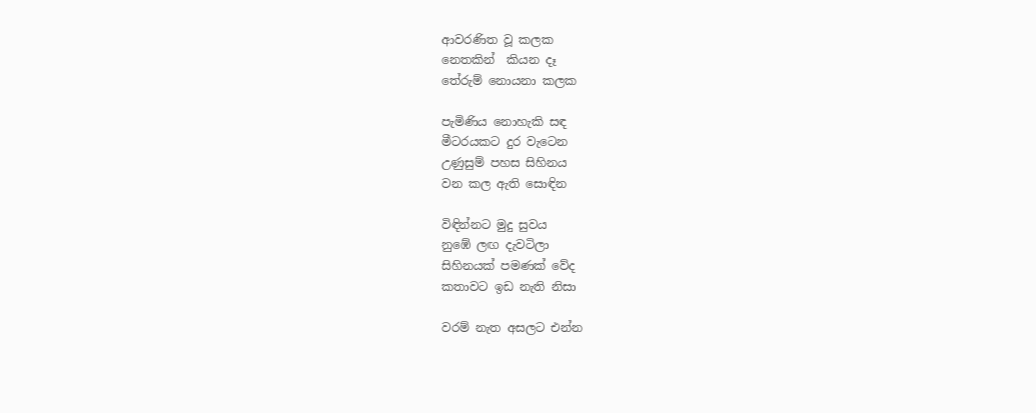ආවරණිත වූ කලක
නෙතකින්  කියන දෑ
තේරුම් නොයනා කලක

පැමිණිය නොහැකි සඳ
මීටරයකට දුර වැටෙන
උණුසුම් පහස සිහිනය
වන කල ඇති සොඳින

විඳින්නට මුදු සුවය
නුඹේ ලඟ දැවටිලා
සිහිනයක් පමණක් වේද
කතාවට ඉඩ නැති නිසා

වරම් නැත අසලට එන්න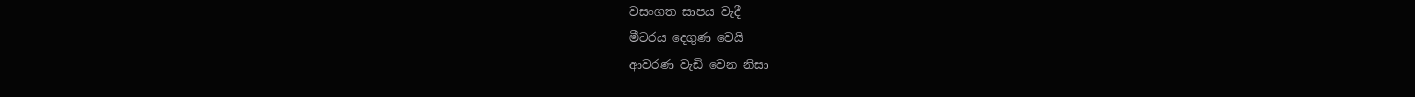වසංගත සාපය වැදී
මීටරය දෙගුණ වෙයි
ආවරණ වැඩි වෙන නිසා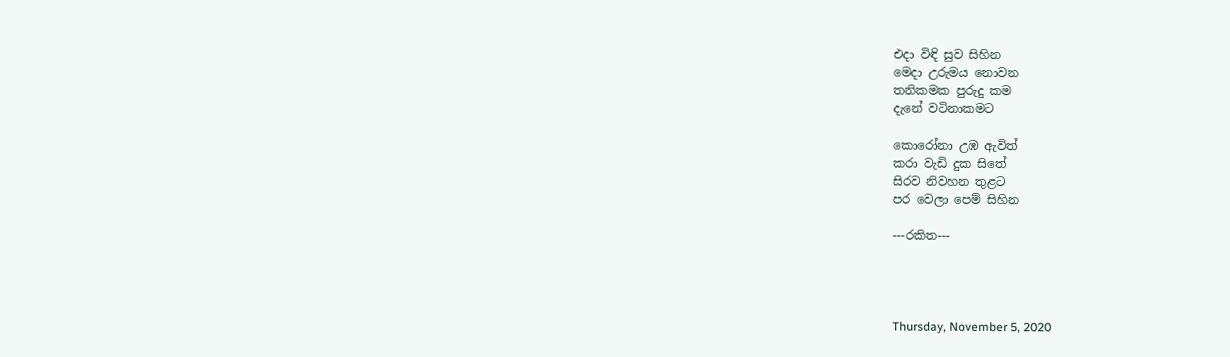එදා විඳි සුව සිහින
මෙදා උරුමය නොවන
තනිකමක පුරුදු කම
දැනේ වටිනාකමට

කොරෝනා උඹ ඇවිත්
කරා වැඩි දුක සිතේ
සිරව නිවහන තුළට
පර වෙලා පෙම් සිහින

---රකිත---




Thursday, November 5, 2020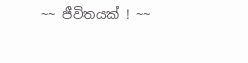~~ ජීවිතයක් ! ~~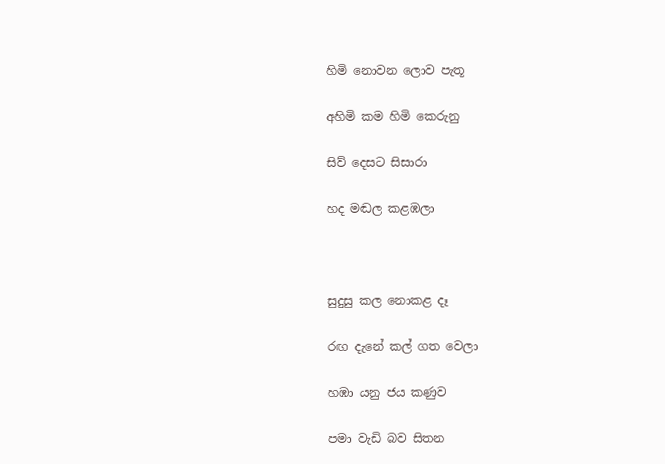හිමි නොවන ලොව පැතූ

අහිමි කම හිමි කෙරුනු

සිව් දෙසට සිසාරා

හද මඬල කළඹලා



සුදුසු කල නොකළ දෑ

රඟ දැනේ කල් ගත වෙලා

හඹා යනු ජය කණුව

පමා වැඩි බව සිතන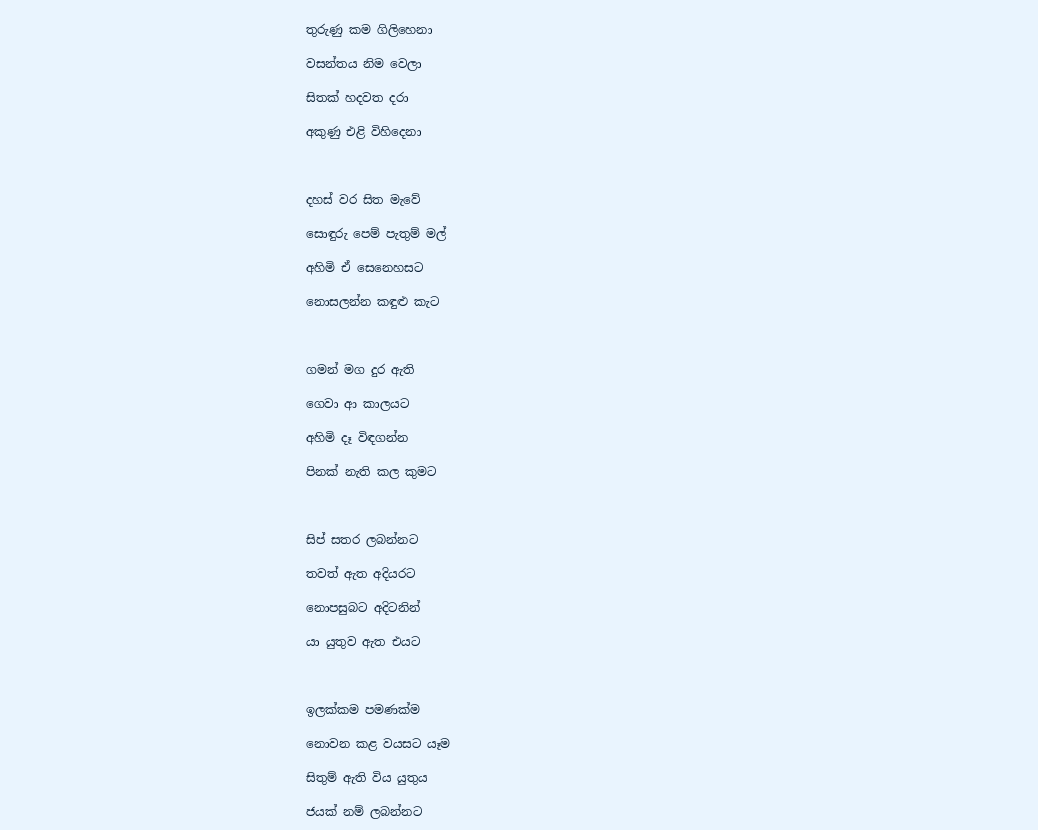තුරුණු කම ගිලිහෙනා

වසන්තය නිම වෙලා

සිතක් හදවත දරා

අකුණු එළි විහිදෙනා



දහස් වර සිත මැවේ

සොඳුරු පෙම් පැතුම් මල්

අහිමි ඒ සෙනෙහසට

නොසලන්න කඳුළු කැට



ගමන් මග දුර ඇති

ගෙවා ආ කාලයට

අහිමි දෑ විඳගන්න

පිනක් නැති කල කුමට



සිප් සතර ලබන්නට

තවත් ඇත අදියරට

නොපසුබට අදිටනින්

යා යුතුව ඇත එයට



ඉලක්කම පමණක්ම

නොවන කළ වයසට යෑම

සිතුම් ඇති විය යුතුය

ජයක් නම් ලබන්නට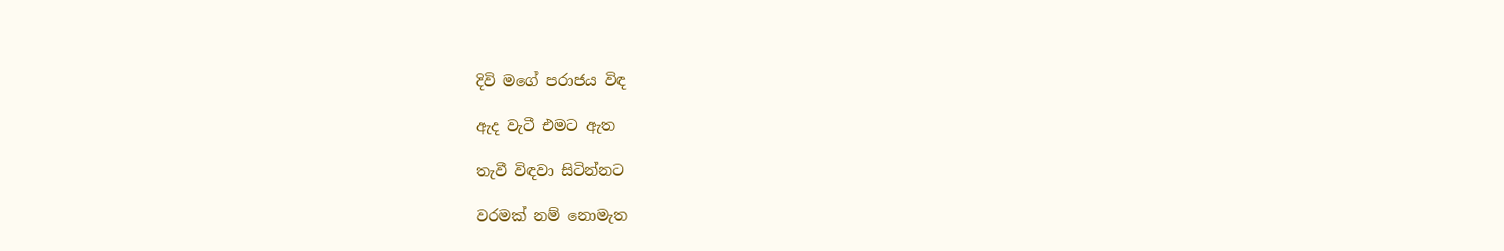දිවි මගේ පරාජය විඳ

ඇද වැටී එමට ඇත

තැවී විඳවා සිටින්නට

වරමක් නම් නොමැත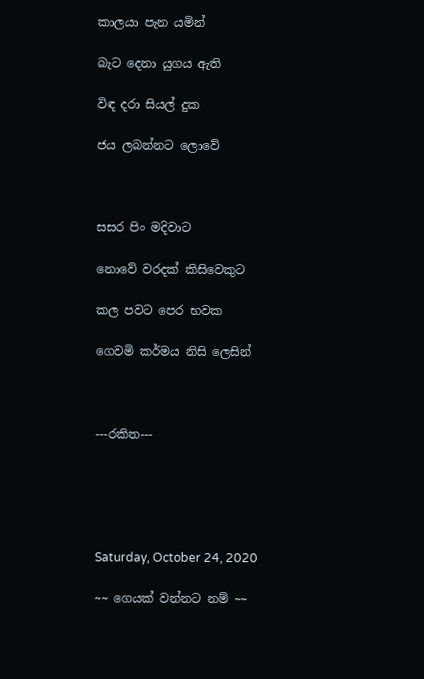කාලයා පැන යමින්

බැට දෙනා යුගය ඇති

විඳ දරා සියල් දුක

ජය ලබන්නට ලොවේ



සසර පිං මදිවාට

නොවේ වරදක් කිසිවෙකුට

කල පවට පෙර භවක

ගෙවමි කර්මය නිසි ලෙසින්



---රකිත---





Saturday, October 24, 2020

~~ ගෙයක් වන්නට නම් ~~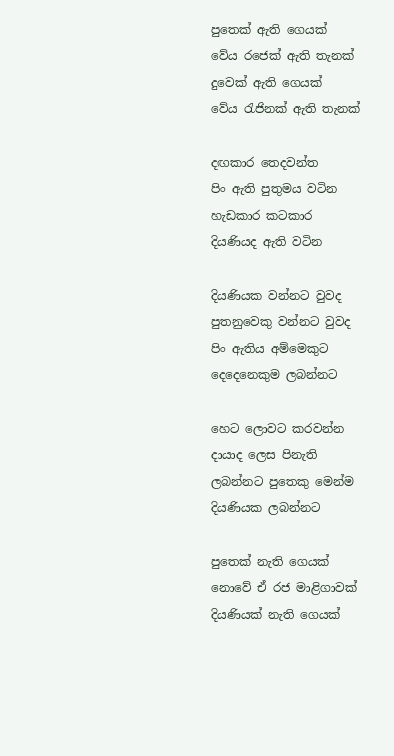පුතෙක් ඇති ගෙයක්
වේය රජෙක් ඇති තැනක්
දුවෙක් ඇති ගෙයක්
වේය රැජිනක් ඇති තැනක්

දඟකාර තෙදවන්ත
පිං ඇති පුතුමය වටින
හැඩකාර කටකාර
දියණියද ඇති වටින

දියණියක වන්නට වුවද
පුතනුවෙකු වන්නට වුවද
පිං ඇතිය අම්මෙකුට
දෙදෙනෙකුම ලබන්නට

හෙට ලොවට කරවන්න
දායාද ලෙස පිනැති
ලබන්නට පුතෙකු මෙන්ම
දියණියක ලබන්නට

පුතෙක් නැති ගෙයක්
නොවේ ඒ රජ මාළිගාවක්
දියණියක් නැති ගෙයක්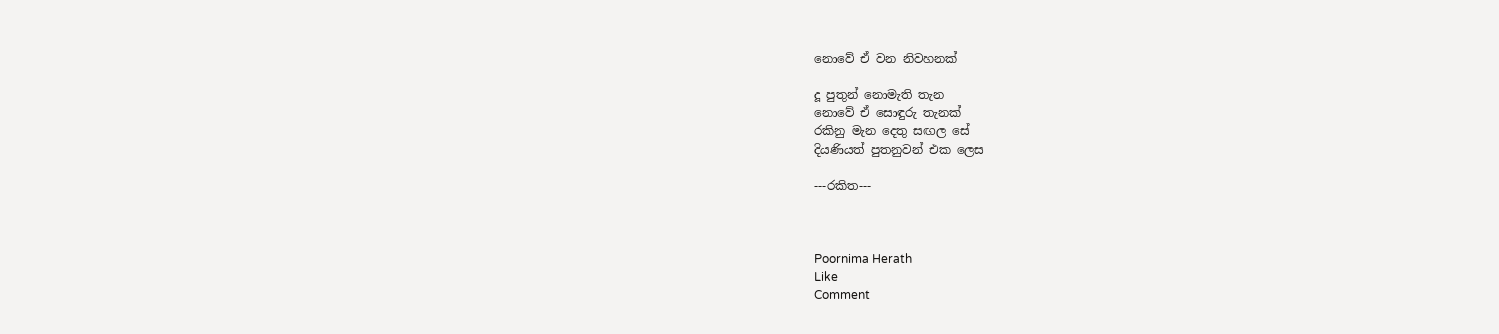නොවේ ඒ වන නිවහනක්

දූ පුතුන් නොමැති තැන
නොවේ ඒ සොඳුරු තැනක්
රකිනු මැන දෙතු සඟල සේ
දියණියත් පුතනුවන් එක ලෙස

---රකිත---



Poornima Herath
Like
Comment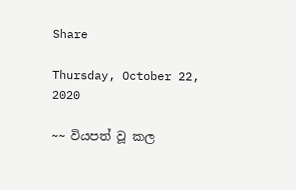Share

Thursday, October 22, 2020

~~ වියපත් වූ කල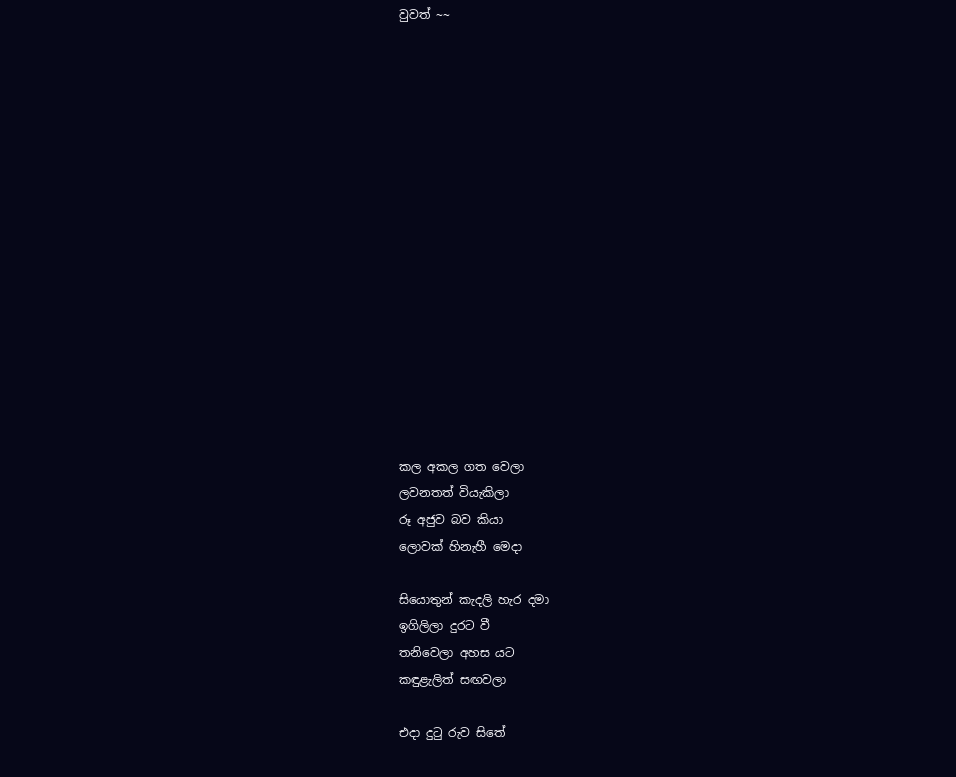වුවත් ~~
















කල අකල ගත වෙලා
ලවනතත් වියැකිලා
රූ අජුව බව කියා
ලොවක් හිනැහී මෙදා

සියොතුන් කැදලි හැර දමා
ඉගිලිලා දුරට වී
තනිවෙලා අහස යට
කඳුළැලිත් සඟවලා

එදා දුටු රුව සිතේ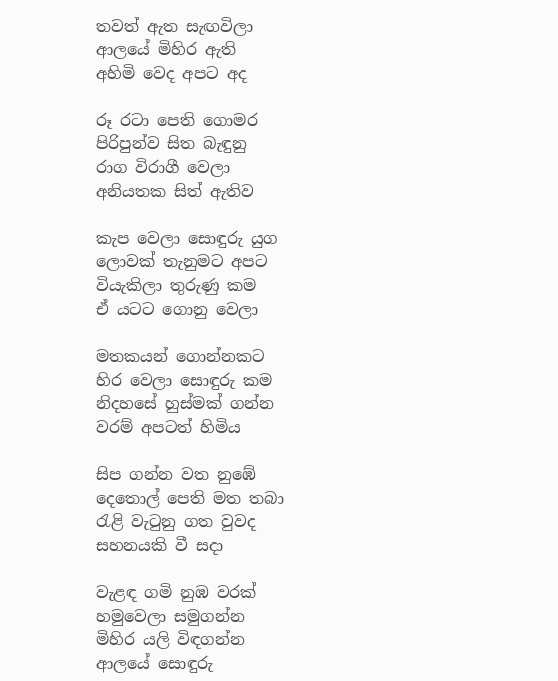තවත් ඇත සැඟවිලා
ආලයේ මිහිර ඇති
අහිමි වෙද අපට අද

රූ රටා පෙති ගොමර
පිරිපුන්ව සිත බැඳුනු
රාග විරාගී වෙලා
අනියතක සිත් ඇතිව

කැප වෙලා සොඳුරු යුග
ලොවක් තැනුමට අපට
වියැකිලා තුරුණු කම
ඒ යටට ගොනු වෙලා

මතකයන් ගොන්නකට
හිර වෙලා සොඳුරු කම
නිදහසේ හුස්මක් ගන්න
වරම් අපටත් හිමිය

සිප ගන්න වත නුඹේ
දෙතොල් පෙති මත තබා
රැළි වැටුනු ගත වුවද
සහනයකි වී සදා

වැළඳ ගමි නුඹ වරක්
හමුවෙලා සමුගන්න
මිහිර යලි විඳගන්න
ආලයේ සොඳුරු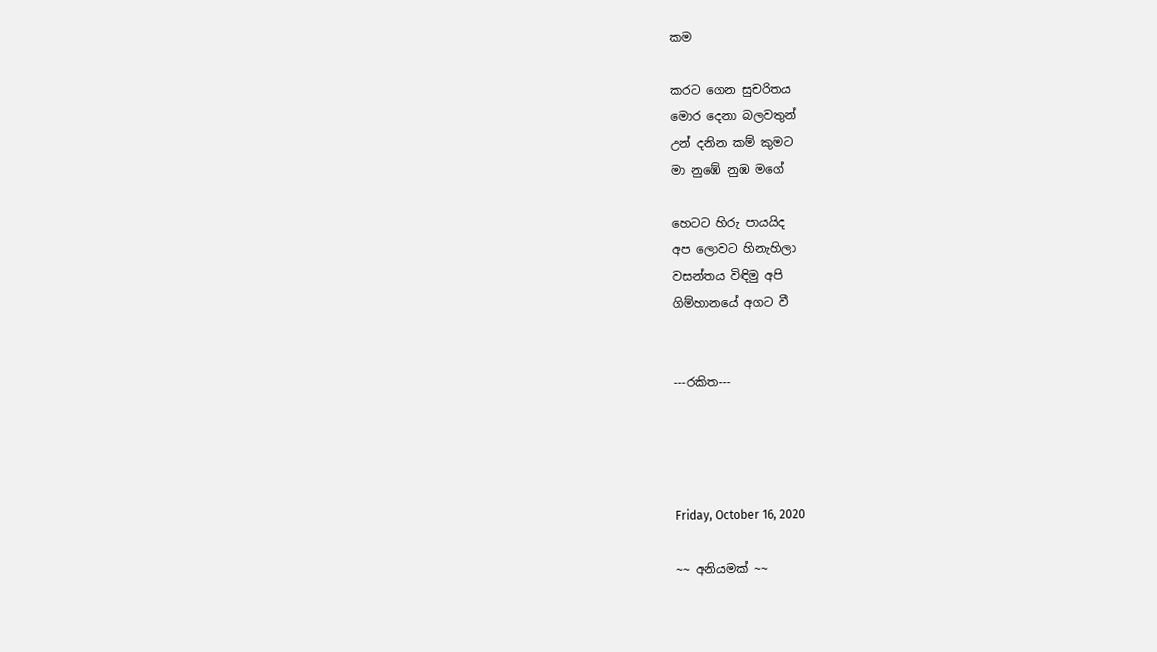කම

කරට ගෙන සුචරිතය
මොර දෙනා බලවතුන්
උන් දනින කම් කුමට
මා නුඹේ නුඹ මගේ

හෙටට හිරු පායයිද
අප ලොවට හිනැහිලා
වසන්තය විඳිමු අපි
ගිම්හානයේ අගට වී


---රකිත---




Friday, October 16, 2020

~~ අනියමක් ~~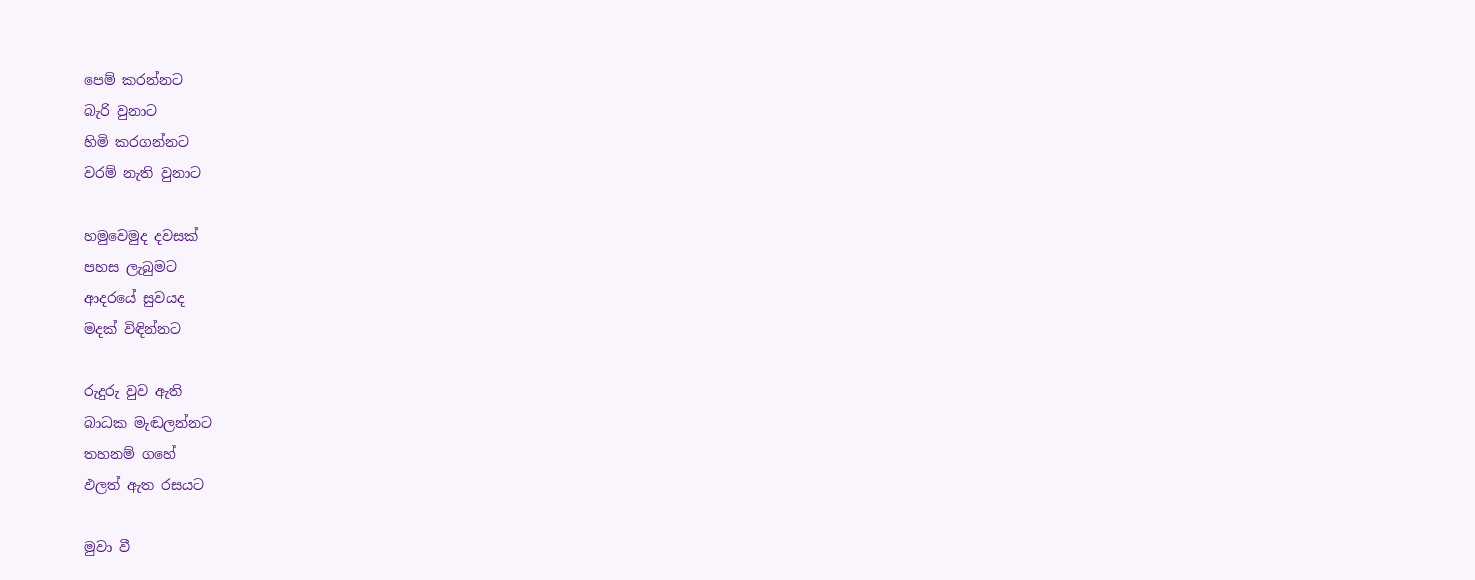පෙම් කරන්නට
බැරි වුනාට
හිමි කරගන්නට
වරම් නැති වුනාට

හමුවෙමුද දවසක්
පහස ලැබුමට
ආදරයේ සුවයද
මදක් විඳින්නට

රුදුරු වුව ඇති
බාධක මැඬලන්නට
තහනම් ගහේ
ඵලත් ඇත රසයට

මුවා වී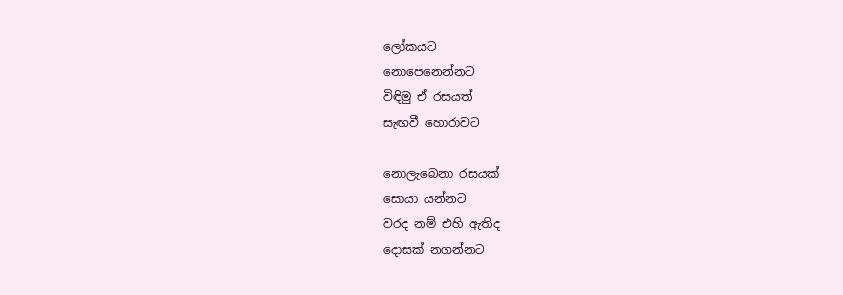ලෝකයට
නොපෙනෙන්නට
විඳිමු ඒ රසයත්
සැඟවී හොරාවට

නොලැබෙනා රසයක්
සොයා යන්නට
වරද නම් එහි ඇතිද
දොසක් නගන්නට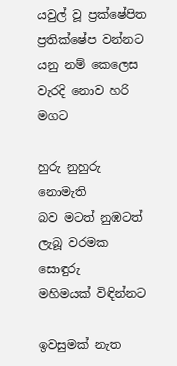යවුල් වූ ප්‍රක්ෂේපිත
ප්‍රතික්ෂේප වන්නට
යනු නම් කෙලෙස
වැරදි නොව හරි මගට

හුරු නුහුරු නොමැති
බව මටත් නුඹටත්
ලැබූ වරමක සොඳුරු
මහිමයක් විඳින්නට

ඉවසුමක් නැත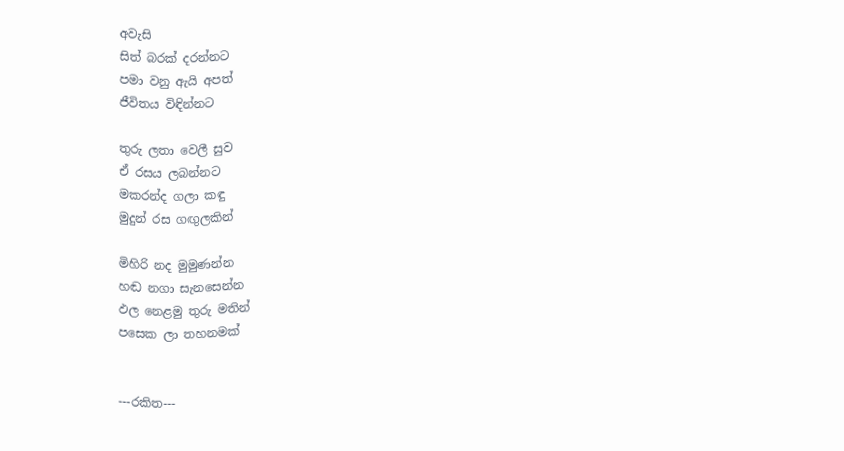අවැසි
සිත් බරක් දරන්නට
පමා වනු ඇයි අපත්
ජීවිතය විඳින්නට

තුරු ලතා වෙලී සුව
ඒ රසය ලබන්නට
මකරන්ද ගලා කඳු
මුදුන් රස ගඟුලකින්

මිහිරි නද මුමුණන්න
හඬ නගා සැනසෙන්න
ඵල නෙළමු තුරු මතින්
පසෙක ලා තහනමක්


---රකිත---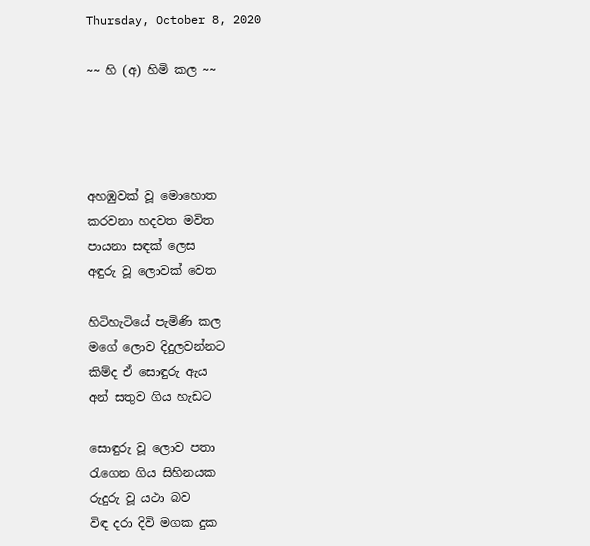Thursday, October 8, 2020

~~ හි (අ) හිමි කල ~~




අහඹුවක් වූ මොහොත
කරවනා හදවත මවිත
පායනා සඳක් ලෙස
අඳුරු වූ ලොවක් වෙත

හිටිහැටියේ පැමිණි කල
මගේ ලොව දිදුලවන්නට
කිම්ද ඒ සොඳුරු ඇය
අන් සතුව ගිය හැඩට

සොඳුරු වූ ලොව පතා
රැගෙන ගිය සිහිනයක
රුදුරු වූ යථා බව
විඳ දරා දිවි මගක දුක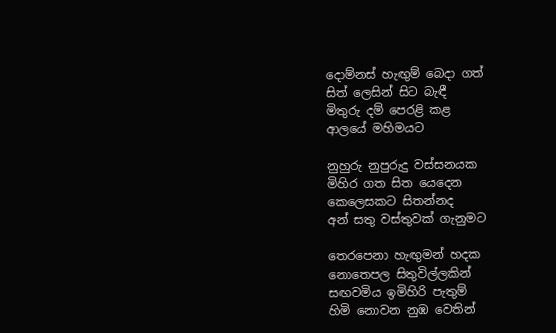දොම්නස් හැඟුම් බෙදා ගත්
සිත් ලෙසින් සිට බැඳී
මිතුරු දම් පෙරළි කළ
ආලයේ මහිමයට

නුහුරු නුපුරුදු වස්සනයක
මිහිර ගත සිත යෙදෙන
කෙලෙසකට සිතන්නද
අන් සතු වස්තුවක් ගැනුමට

තෙරපෙනා හැඟුමන් හදක
නොතෙපල සිතුවිල්ලකින්
සඟවමිය ඉමිහිරි පැතුම්
හිමි නොවන නුඹ වෙතින්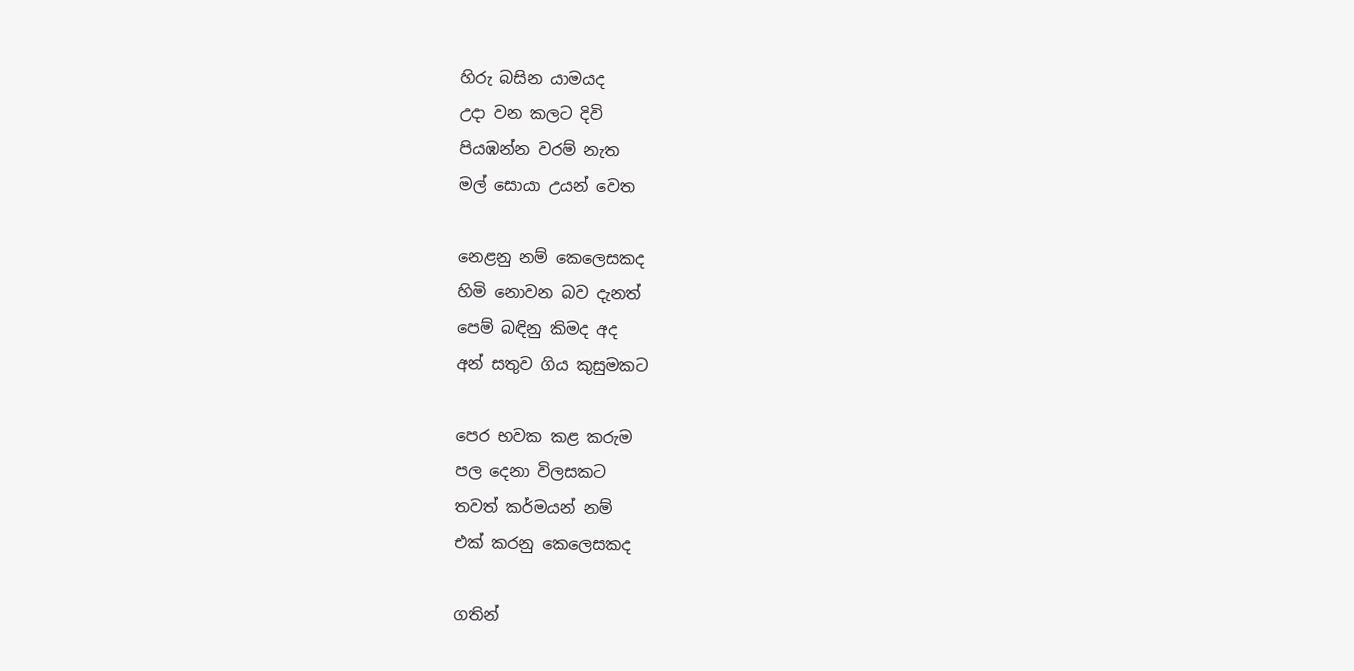හිරු බසින යාමයද
උදා වන කලට දිවි
පියඹන්න වරම් නැත
මල් සොයා උයන් වෙත

නෙළනු නම් කෙලෙසකද
හිමි නොවන බව දැනත්
පෙම් බඳිනු කිමද අද
අන් සතුව ගිය කුසුමකට

පෙර භවක කළ කරුම
පල දෙනා විලසකට
තවත් කර්මයන් නම්
එක් කරනු කෙලෙසකද

ගතින්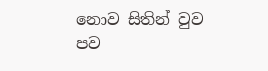නොව සිතින් වුව
පව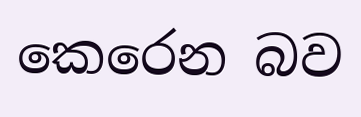කෙරෙන බව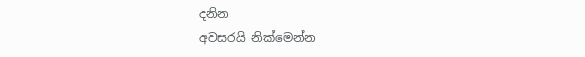දනින
අවසරයි නික්මෙන්න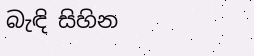බැඳි සිහින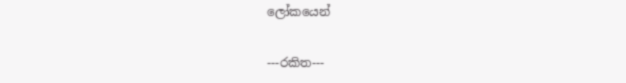ලෝකයෙන්


---රකිත---